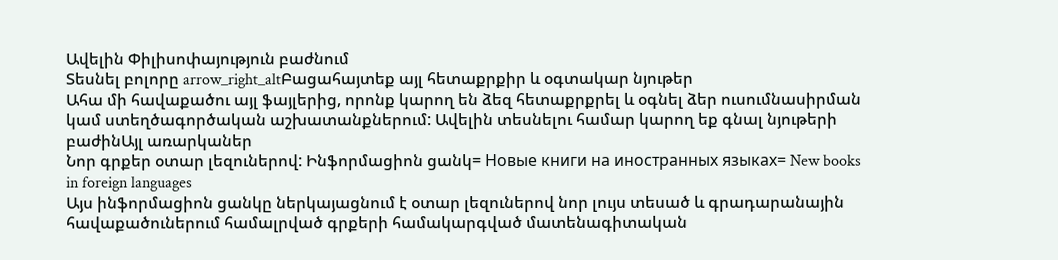Ավելին Փիլիսոփայություն բաժնում
Տեսնել բոլորը arrow_right_altԲացահայտեք այլ հետաքրքիր և օգտակար նյութեր
Ահա մի հավաքածու այլ ֆայլերից, որոնք կարող են ձեզ հետաքրքրել և օգնել ձեր ուսումնասիրման կամ ստեղծագործական աշխատանքներում: Ավելին տեսնելու համար կարող եք գնալ նյութերի բաժինԱյլ առարկաներ
Նոր գրքեր օտար լեզուներով: Ինֆորմացիոն ցանկ= Новые книги на иностранных языках= New books in foreign languages
Այս ինֆորմացիոն ցանկը ներկայացնում է օտար լեզուներով նոր լույս տեսած և գրադարանային հավաքածուներում համալրված գրքերի համակարգված մատենագիտական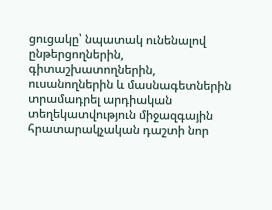ցուցակը՝ նպատակ ունենալով ընթերցողներին, գիտաշխատողներին, ուսանողներին և մասնագետներին տրամադրել արդիական տեղեկատվություն միջազգային հրատարակչական դաշտի նոր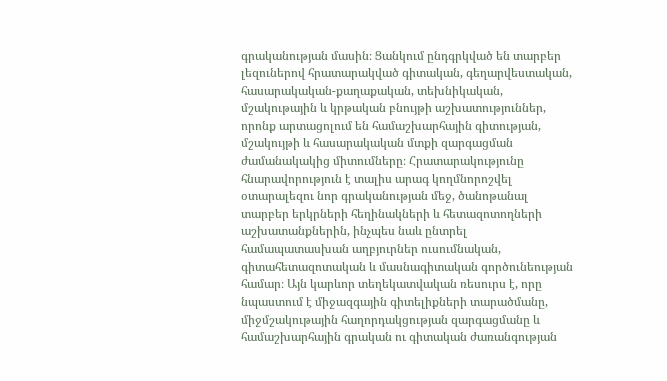գրականության մասին։ Ցանկում ընդգրկված են տարբեր լեզուներով հրատարակված գիտական, գեղարվեստական, հասարակական-քաղաքական, տեխնիկական, մշակութային և կրթական բնույթի աշխատություններ, որոնք արտացոլում են համաշխարհային գիտության, մշակույթի և հասարակական մտքի զարգացման ժամանակակից միտումները։ Հրատարակությունը հնարավորություն է տալիս արագ կողմնորոշվել օտարալեզու նոր գրականության մեջ, ծանոթանալ տարբեր երկրների հեղինակների և հետազոտողների աշխատանքներին, ինչպես նաև ընտրել համապատասխան աղբյուրներ ուսումնական, գիտահետազոտական և մասնագիտական գործունեության համար։ Այն կարևոր տեղեկատվական ռեսուրս է, որը նպաստում է միջազգային գիտելիքների տարածմանը, միջմշակութային հաղորդակցության զարգացմանը և համաշխարհային գրական ու գիտական ժառանգության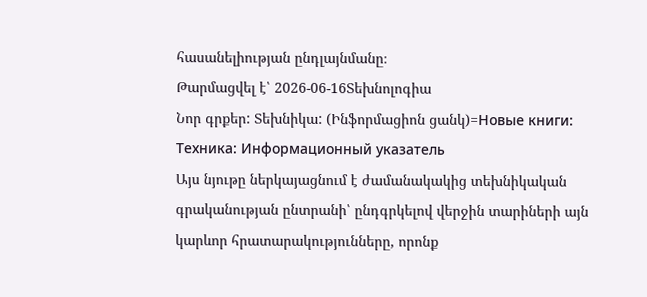հասանելիության ընդլայնմանը։
Թարմացվել է՝ 2026-06-16Տեխնոլոգիա
Նոր գրքեր: Տեխնիկա: (Ինֆորմացիոն ցանկ)=Новые книги: Техника: Информационный указатель
Այս նյութը ներկայացնում է ժամանակակից տեխնիկական գրականության ընտրանի՝ ընդգրկելով վերջին տարիների այն կարևոր հրատարակությունները, որոնք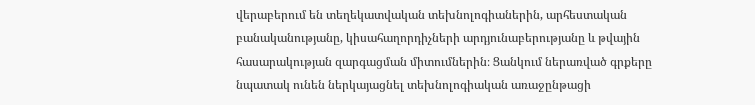վերաբերում են տեղեկատվական տեխնոլոգիաներին, արհեստական բանականությանը, կիսահաղորդիչների արդյունաբերությանը և թվային հասարակության զարգացման միտումներին։ Ցանկում ներառված գրքերը նպատակ ունեն ներկայացնել տեխնոլոգիական առաջընթացի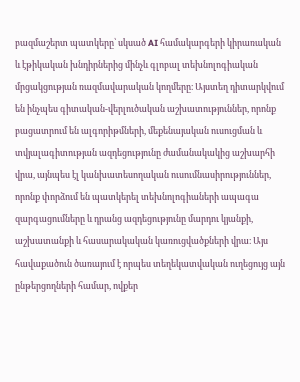բազմաշերտ պատկերը՝ սկսած AI համակարգերի կիրառական և էթիկական խնդիրներից մինչև գլոբալ տեխնոլոգիական մրցակցության ռազմավարական կողմերը։ Այստեղ դիտարկվում են ինչպես գիտական-վերլուծական աշխատություններ, որոնք բացատրում են ալգորիթմների, մեքենայական ուսուցման և տվյալագիտության ազդեցությունը ժամանակակից աշխարհի վրա, այնպես էլ կանխատեսողական ուսումնասիրություններ, որոնք փորձում են պատկերել տեխնոլոգիաների ապագա զարգացումները և դրանց ազդեցությունը մարդու կյանքի, աշխատանքի և հասարակական կառուցվածքների վրա։ Այս հավաքածուն ծառայում է որպես տեղեկատվական ուղեցույց այն ընթերցողների համար, ովքեր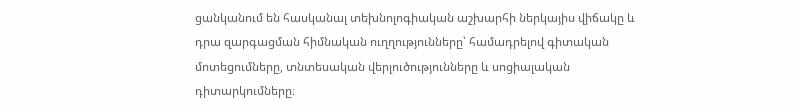ցանկանում են հասկանալ տեխնոլոգիական աշխարհի ներկայիս վիճակը և դրա զարգացման հիմնական ուղղությունները՝ համադրելով գիտական մոտեցումները, տնտեսական վերլուծությունները և սոցիալական դիտարկումները։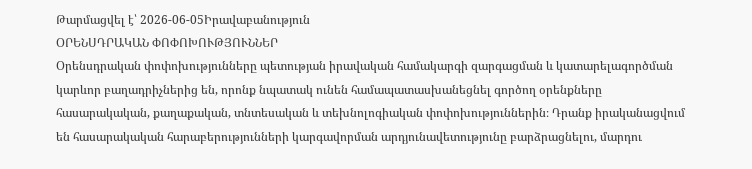Թարմացվել է՝ 2026-06-05Իրավաբանություն
ՕՐԵՆՍԴՐԱԿԱՆ ՓՈՓՈԽՈՒԹՅՈՒՆՆԵՐ
Օրենսդրական փոփոխությունները պետության իրավական համակարգի զարգացման և կատարելագործման կարևոր բաղադրիչներից են, որոնք նպատակ ունեն համապատասխանեցնել գործող օրենքները հասարակական, քաղաքական, տնտեսական և տեխնոլոգիական փոփոխություններին։ Դրանք իրականացվում են հասարակական հարաբերությունների կարգավորման արդյունավետությունը բարձրացնելու, մարդու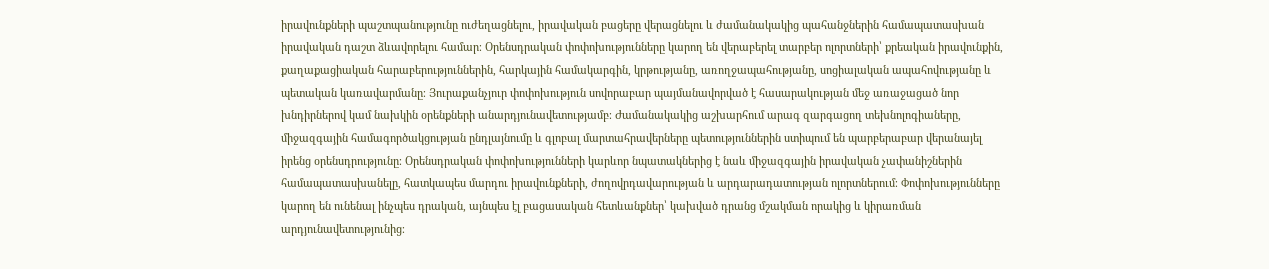իրավունքների պաշտպանությունը ուժեղացնելու, իրավական բացերը վերացնելու և ժամանակակից պահանջներին համապատասխան իրավական դաշտ ձևավորելու համար։ Օրենսդրական փոփոխությունները կարող են վերաբերել տարբեր ոլորտների՝ քրեական իրավունքին, քաղաքացիական հարաբերություններին, հարկային համակարգին, կրթությանը, առողջապահությանը, սոցիալական ապահովությանը և պետական կառավարմանը։ Յուրաքանչյուր փոփոխություն սովորաբար պայմանավորված է հասարակության մեջ առաջացած նոր խնդիրներով կամ նախկին օրենքների անարդյունավետությամբ։ Ժամանակակից աշխարհում արագ զարգացող տեխնոլոգիաները, միջազգային համագործակցության ընդլայնումը և գլոբալ մարտահրավերները պետություններին ստիպում են պարբերաբար վերանայել իրենց օրենսդրությունը։ Օրենսդրական փոփոխությունների կարևոր նպատակներից է նաև միջազգային իրավական չափանիշներին համապատասխանելը, հատկապես մարդու իրավունքների, ժողովրդավարության և արդարադատության ոլորտներում։ Փոփոխությունները կարող են ունենալ ինչպես դրական, այնպես էլ բացասական հետևանքներ՝ կախված դրանց մշակման որակից և կիրառման արդյունավետությունից։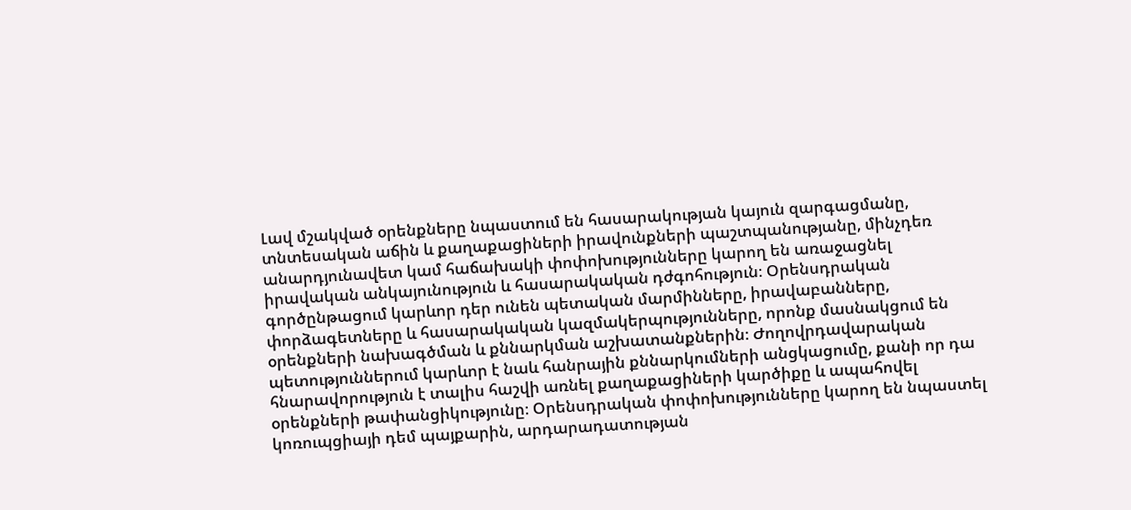Լավ մշակված օրենքները նպաստում են հասարակության կայուն զարգացմանը, տնտեսական աճին և քաղաքացիների իրավունքների պաշտպանությանը, մինչդեռ անարդյունավետ կամ հաճախակի փոփոխությունները կարող են առաջացնել իրավական անկայունություն և հասարակական դժգոհություն։ Օրենսդրական գործընթացում կարևոր դեր ունեն պետական մարմինները, իրավաբանները, փորձագետները և հասարակական կազմակերպությունները, որոնք մասնակցում են օրենքների նախագծման և քննարկման աշխատանքներին։ Ժողովրդավարական պետություններում կարևոր է նաև հանրային քննարկումների անցկացումը, քանի որ դա հնարավորություն է տալիս հաշվի առնել քաղաքացիների կարծիքը և ապահովել օրենքների թափանցիկությունը։ Օրենսդրական փոփոխությունները կարող են նպաստել կոռուպցիայի դեմ պայքարին, արդարադատության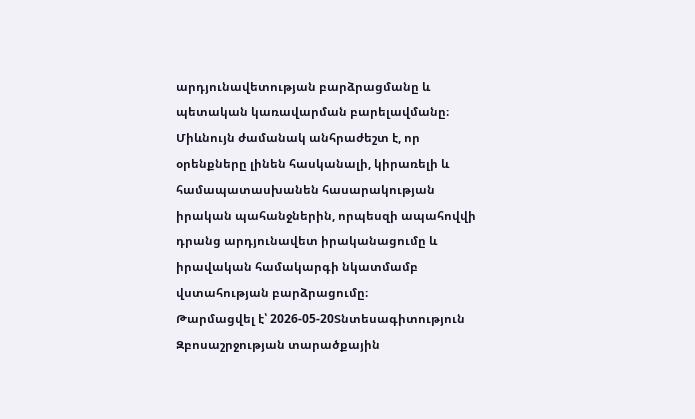արդյունավետության բարձրացմանը և պետական կառավարման բարելավմանը։ Միևնույն ժամանակ անհրաժեշտ է, որ օրենքները լինեն հասկանալի, կիրառելի և համապատասխանեն հասարակության իրական պահանջներին, որպեսզի ապահովվի դրանց արդյունավետ իրականացումը և իրավական համակարգի նկատմամբ վստահության բարձրացումը։
Թարմացվել է՝ 2026-05-20Տնտեսագիտություն
Զբոսաշրջության տարածքային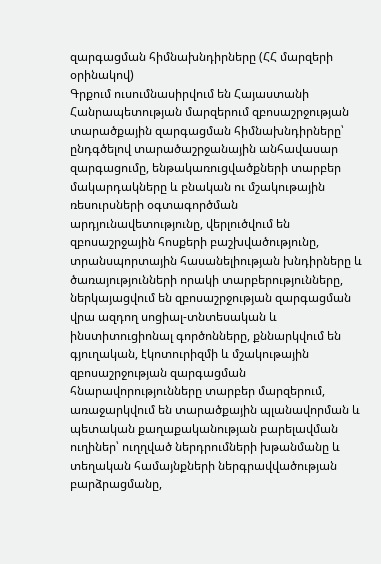զարգացման հիմնախնդիրները (ՀՀ մարզերի օրինակով)
Գրքում ուսումնասիրվում են Հայաստանի Հանրապետության մարզերում զբոսաշրջության տարածքային զարգացման հիմնախնդիրները՝ ընդգծելով տարածաշրջանային անհավասար զարգացումը, ենթակառուցվածքների տարբեր մակարդակները և բնական ու մշակութային ռեսուրսների օգտագործման արդյունավետությունը, վերլուծվում են զբոսաշրջային հոսքերի բաշխվածությունը, տրանսպորտային հասանելիության խնդիրները և ծառայությունների որակի տարբերությունները, ներկայացվում են զբոսաշրջության զարգացման վրա ազդող սոցիալ-տնտեսական և ինստիտուցիոնալ գործոնները, քննարկվում են գյուղական, էկոտուրիզմի և մշակութային զբոսաշրջության զարգացման հնարավորությունները տարբեր մարզերում, առաջարկվում են տարածքային պլանավորման և պետական քաղաքականության բարելավման ուղիներ՝ ուղղված ներդրումների խթանմանը և տեղական համայնքների ներգրավվածության բարձրացմանը,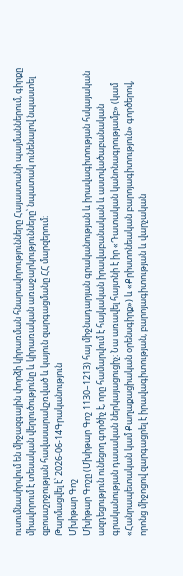ուսումնասիրվում են միջազգային փորձի կիրառման հնարավորությունները Հայաստանի պայմաններում, գիրքը միավորում է տեսական վերլուծությունը և կիրառական առաջարկությունները՝ նպատակ ունենալով նպաստել զբոսաշրջության հավասարակշռված և կայուն զարգացմանը ՀՀ մարզերում։
Թարմացվել է՝ 2026-06-14Գրականություն
Մխիթար Գոշ
Մխիթար Գոշը (Մխիթար Գոշ 1130–1213) հայ միջնադարյան գրականության և իրավագիտության հսկայական ազդեցություն ունեցող գործիչ է, որը համարվում է հայկական իրավաբանական և աստվածաբանական գրականության դասական ներկայացուցիչ։ Նա առավել հայտնի է իր «Դատական կանոնագրությամբ» (կամ «Հանրապետական կամ Քաղաքացիական օրենսգիրք») և «Քրիստոնեական բարոյագիտություն» գործերով, որոնց միջոցով զարգացրել է իրավագիտության, բարոյագիտության և վարչական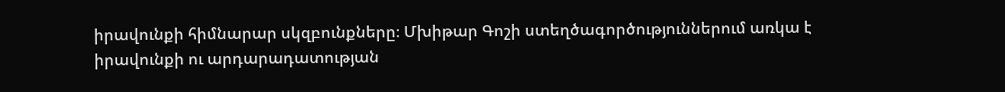իրավունքի հիմնարար սկզբունքները։ Մխիթար Գոշի ստեղծագործություններում առկա է իրավունքի ու արդարադատության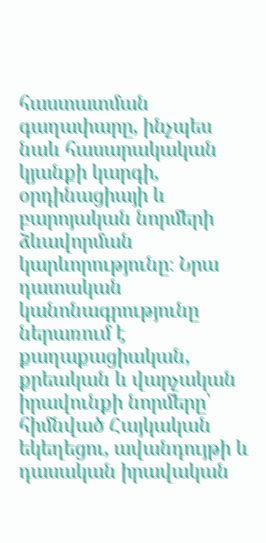հաստատման գաղափարը, ինչպես նաև հասարակական կյանքի կարգի, օրդինացիայի և բարոյական նորմերի ձևավորման կարևորությունը։ Նրա դատական կանոնագրությունը ներառում է քաղաքացիական, քրեական և վարչական իրավունքի նորմերը՝ հիմնված Հայկական եկեղեցու, ավանդույթի և դասական իրավական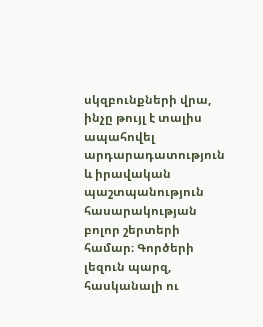սկզբունքների վրա, ինչը թույլ է տալիս ապահովել արդարադատություն և իրավական պաշտպանություն հասարակության բոլոր շերտերի համար։ Գործերի լեզուն պարզ, հասկանալի ու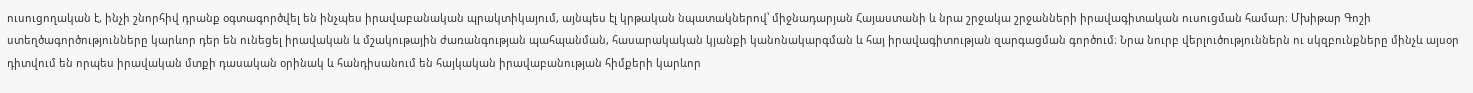ուսուցողական է, ինչի շնորհիվ դրանք օգտագործվել են ինչպես իրավաբանական պրակտիկայում, այնպես էլ կրթական նպատակներով՝ միջնադարյան Հայաստանի և նրա շրջակա շրջանների իրավագիտական ուսուցման համար։ Մխիթար Գոշի ստեղծագործությունները կարևոր դեր են ունեցել իրավական և մշակութային ժառանգության պահպանման, հասարակական կյանքի կանոնակարգման և հայ իրավագիտության զարգացման գործում։ Նրա նուրբ վերլուծություններն ու սկզբունքները մինչև այսօր դիտվում են որպես իրավական մտքի դասական օրինակ և հանդիսանում են հայկական իրավաբանության հիմքերի կարևոր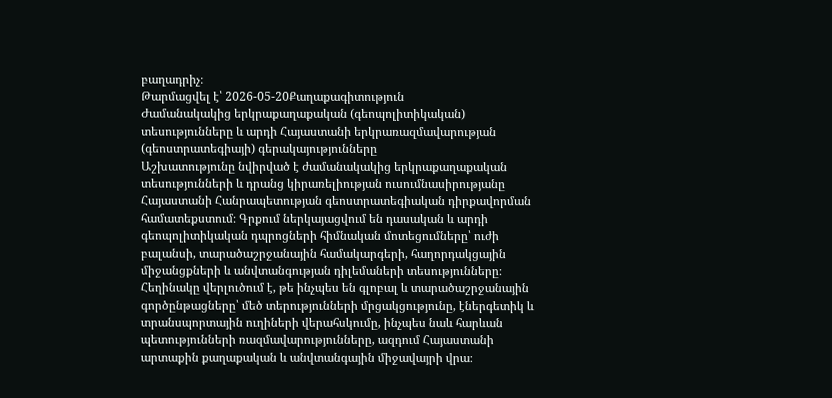բաղադրիչ։
Թարմացվել է՝ 2026-05-20Քաղաքագիտություն
Ժամանակակից երկրաքաղաքական (գեոպոլիտիկական) տեսությունները և արդի Հայաստանի երկրառազմավարության (գեոստրատեգիայի) գերակայությունները
Աշխատությունը նվիրված է ժամանակակից երկրաքաղաքական տեսությունների և դրանց կիրառելիության ուսումնասիրությանը Հայաստանի Հանրապետության գեոստրատեգիական դիրքավորման համատեքստում։ Գրքում ներկայացվում են դասական և արդի գեոպոլիտիկական դպրոցների հիմնական մոտեցումները՝ ուժի բալանսի, տարածաշրջանային համակարգերի, հաղորդակցային միջանցքների և անվտանգության դիլեմաների տեսությունները։ Հեղինակը վերլուծում է, թե ինչպես են գլոբալ և տարածաշրջանային գործընթացները՝ մեծ տերությունների մրցակցությունը, էներգետիկ և տրանսպորտային ուղիների վերահսկումը, ինչպես նաև հարևան պետությունների ռազմավարությունները, ազդում Հայաստանի արտաքին քաղաքական և անվտանգային միջավայրի վրա։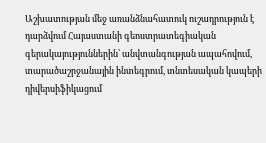Աշխատության մեջ առանձնահատուկ ուշադրություն է դարձվում Հայաստանի գեոստրատեգիական գերակայություններին՝ անվտանգության ապահովում, տարածաշրջանային ինտեգրում, տնտեսական կապերի դիվերսիֆիկացում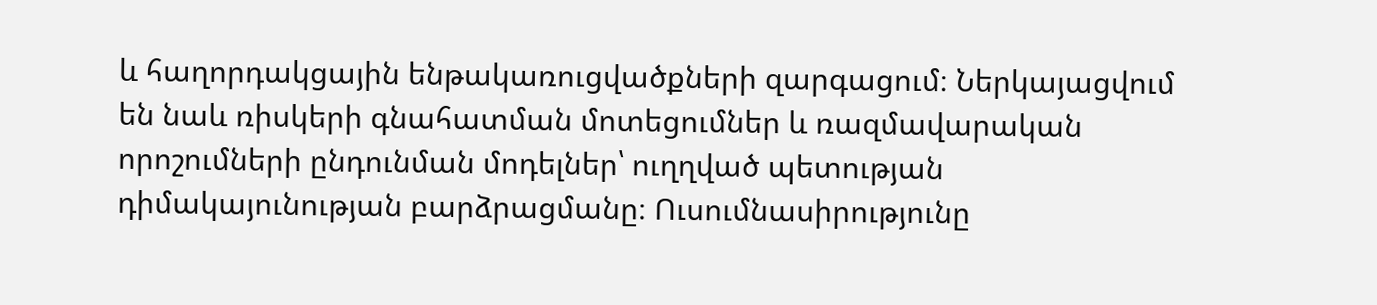և հաղորդակցային ենթակառուցվածքների զարգացում։ Ներկայացվում են նաև ռիսկերի գնահատման մոտեցումներ և ռազմավարական որոշումների ընդունման մոդելներ՝ ուղղված պետության դիմակայունության բարձրացմանը։ Ուսումնասիրությունը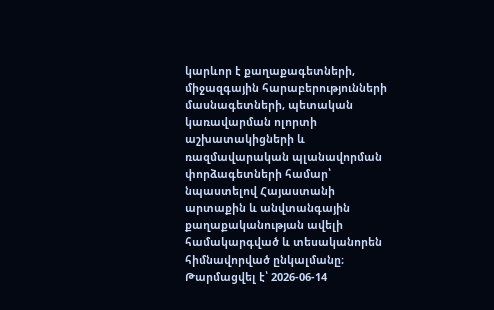կարևոր է քաղաքագետների, միջազգային հարաբերությունների մասնագետների, պետական կառավարման ոլորտի աշխատակիցների և ռազմավարական պլանավորման փորձագետների համար՝ նպաստելով Հայաստանի արտաքին և անվտանգային քաղաքականության ավելի համակարգված և տեսականորեն հիմնավորված ընկալմանը։
Թարմացվել է՝ 2026-06-14